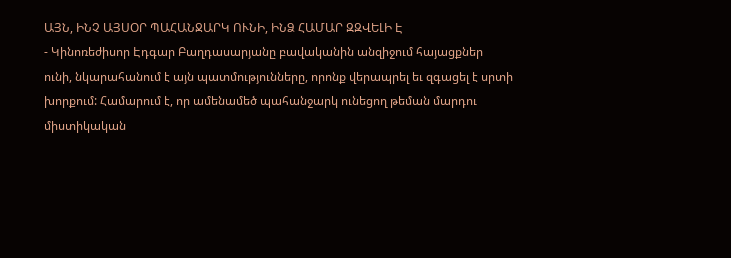ԱՅՆ, ԻՆՉ ԱՅՍՕՐ ՊԱՀԱՆՋԱՐԿ ՈՒՆԻ, ԻՆՁ ՀԱՄԱՐ ԶԶՎԵԼԻ Է
- Կինոռեժիսոր Էդգար Բաղդասարյանը բավականին անզիջում հայացքներ ունի, նկարահանում է այն պատմությունները, որոնք վերապրել եւ զգացել է սրտի խորքում: Համարում է, որ ամենամեծ պահանջարկ ունեցող թեման մարդու միստիկական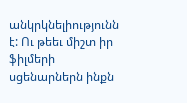անկրկնելիությունն է: Ու թեեւ միշտ իր ֆիլմերի սցենարներն ինքն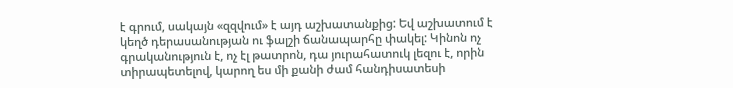է գրում, սակայն «զզվում» է այդ աշխատանքից: Եվ աշխատում է կեղծ դերասանության ու ֆալշի ճանապարհը փակել: Կինոն ոչ գրականություն է, ոչ էլ թատրոն, դա յուրահատուկ լեզու է, որին տիրապետելով, կարող ես մի քանի ժամ հանդիսատեսի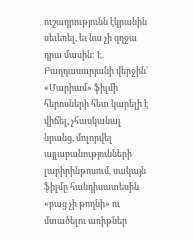ուշադրությունն էկրանին սեւեռել, եւ նա չի զղջա դրա մասին: Է. Բաղդասարյանի վերջին` «Մարիամ» ֆիլմի հերոսների հետ կարելի է վիճել, չհասկանալ նրանց, մոլորվել այլաբանությունների լաբիրինթոսում, սակայն ֆիլմը հանդիսատեսին «բաց չի թողնի» ու մտածելու առիթներ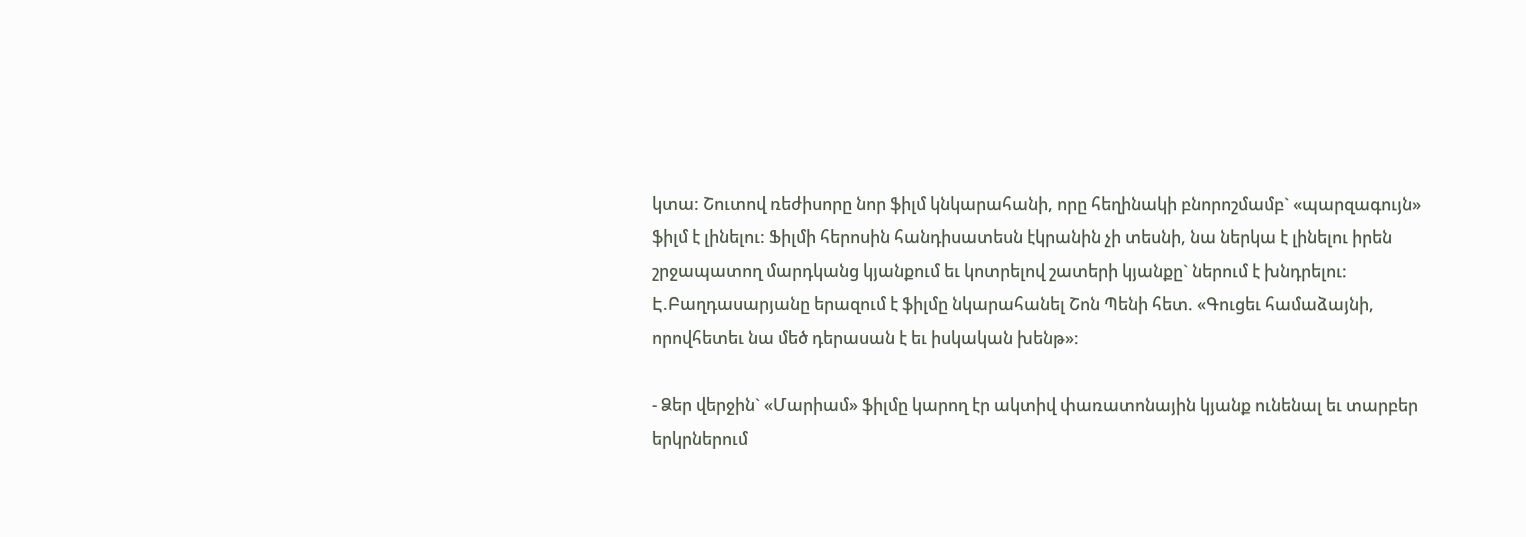կտա: Շուտով ռեժիսորը նոր ֆիլմ կնկարահանի, որը հեղինակի բնորոշմամբ` «պարզագույն» ֆիլմ է լինելու: Ֆիլմի հերոսին հանդիսատեսն էկրանին չի տեսնի, նա ներկա է լինելու իրեն շրջապատող մարդկանց կյանքում եւ կոտրելով շատերի կյանքը` ներում է խնդրելու: Է.Բաղդասարյանը երազում է ֆիլմը նկարահանել Շոն Պենի հետ. «Գուցեւ համաձայնի, որովհետեւ նա մեծ դերասան է եւ իսկական խենթ»:

- Ձեր վերջին` «Մարիամ» ֆիլմը կարող էր ակտիվ փառատոնային կյանք ունենալ եւ տարբեր երկրներում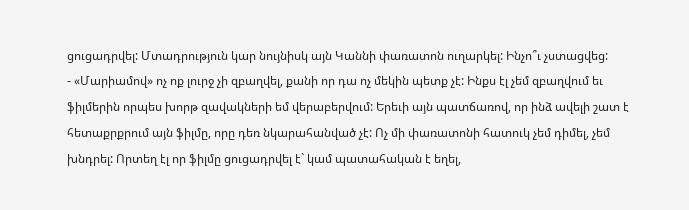ցուցադրվել: Մտադրություն կար նույնիսկ այն Կաննի փառատոն ուղարկել: Ինչո՞ւ չստացվեց:
- «Մարիամով» ոչ ոք լուրջ չի զբաղվել, քանի որ դա ոչ մեկին պետք չէ: Ինքս էլ չեմ զբաղվում եւ ֆիլմերին որպես խորթ զավակների եմ վերաբերվում: Երեւի այն պատճառով, որ ինձ ավելի շատ է հետաքրքրում այն ֆիլմը, որը դեռ նկարահանված չէ: Ոչ մի փառատոնի հատուկ չեմ դիմել, չեմ խնդրել: Որտեղ էլ որ ֆիլմը ցուցադրվել է` կամ պատահական է եղել,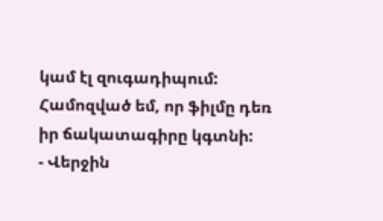կամ էլ զուգադիպում: Համոզված եմ, որ ֆիլմը դեռ իր ճակատագիրը կգտնի:
- Վերջին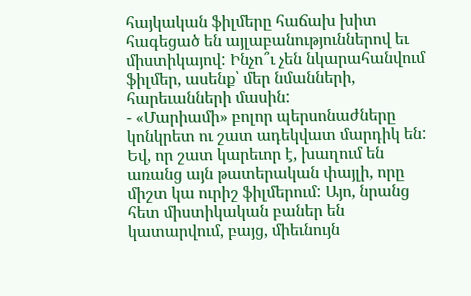հայկական ֆիլմերը հաճախ խիտ հագեցած են այլաբանություններով եւ միստիկայով: Ինչո՞ւ չեն նկարահանվում ֆիլմեր, ասենք՝ մեր նմանների, հարեւանների մասին:
- «Մարիամի» բոլոր պերսոնաժները կոնկրետ ու շատ ադեկվատ մարդիկ են: Եվ, որ շատ կարեւոր է, խաղում են առանց այն թատերական փայլի, որը միշտ կա ուրիշ ֆիլմերում: Այո, նրանց հետ միստիկական բաներ են կատարվում, բայց, միեւնույն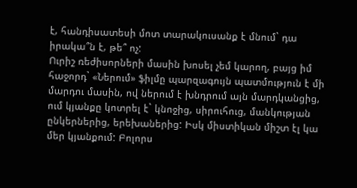է, հանդիսատեսի մոտ տարակուսանք է մնում` դա իրակա՞ն է, թե՞ ոչ:
Ուրիշ ռեժիսորների մասին խոսել չեմ կարող, բայց իմ հաջորդ` «Ներում» ֆիլմը պարզագույն պատմություն է մի մարդու մասին, ով ներում է խնդրում այն մարդկանցից, ում կյանքը կոտրել է` կնոջից, սիրուհուց, մանկության ընկերներից, երեխաներից: Իսկ միստիկան միշտ էլ կա մեր կյանքում: Բոլորս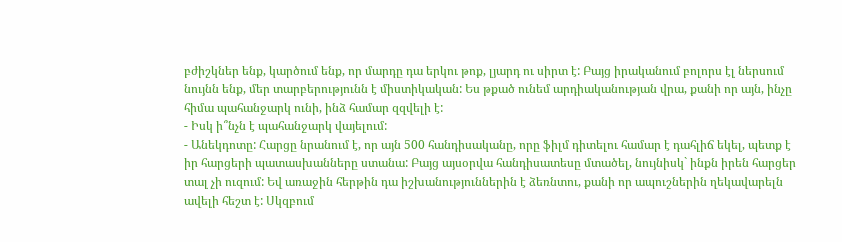բժիշկներ ենք, կարծում ենք, որ մարդը դա երկու թոք, լյարդ ու սիրտ է: Բայց իրականում բոլորս էլ ներսում նույնն ենք, մեր տարբերությունն է միստիկական: Ես թքած ունեմ արդիականության վրա, քանի որ այն, ինչը հիմա պահանջարկ ունի, ինձ համար զզվելի է:
- Իսկ ի՞նչն է պահանջարկ վայելում:
- Անեկդոտը: Հարցը նրանում է, որ այն 500 հանդիսականը, որը ֆիլմ դիտելու համար է դահլիճ եկել, պետք է իր հարցերի պատասխանները ստանա: Բայց այսօրվա հանդիսատեսը մտածել, նույնիսկ` ինքն իրեն հարցեր տալ չի ուզում: Եվ առաջին հերթին դա իշխանություններին է ձեռնտու, քանի որ ապուշներին ղեկավարելն ավելի հեշտ է: Սկզբում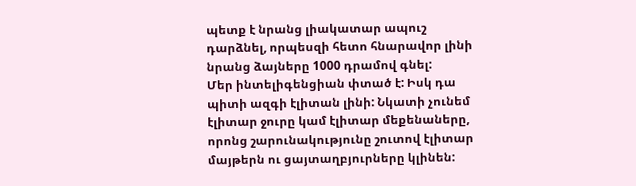պետք է նրանց լիակատար ապուշ դարձնել, որպեսզի հետո հնարավոր լինի նրանց ձայները 1000 դրամով գնել:
Մեր ինտելիգենցիան փտած է: Իսկ դա պիտի ազգի էլիտան լինի: Նկատի չունեմ էլիտար ջուրը կամ էլիտար մեքենաները, որոնց շարունակությունը շուտով էլիտար մայթերն ու ցայտաղբյուրները կլինեն: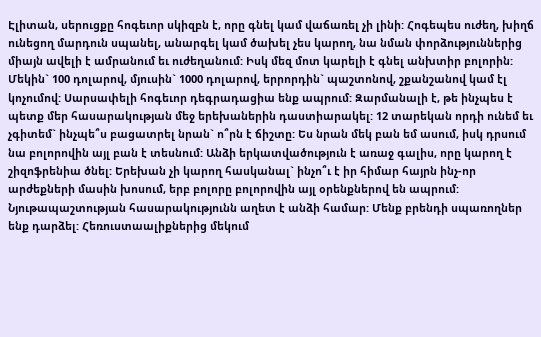Էլիտան, սերուցքը հոգեւոր սկիզբն է, որը գնել կամ վաճառել չի լինի: Հոգեպես ուժեղ, խիղճ ունեցող մարդուն սպանել, անարգել կամ ծախել չես կարող, նա նման փորձություններից միայն ավելի է ամրանում եւ ուժեղանում: Իսկ մեզ մոտ կարելի է գնել անխտիր բոլորին: Մեկին` 100 դոլարով, մյուսին` 1000 դոլարով, երրորդին` պաշտոնով, շքանշանով կամ էլ կոչումով: Սարսափելի հոգեւոր դեգրադացիա ենք ապրում: Զարմանալի է, թե ինչպես է պետք մեր հասարակության մեջ երեխաներին դաստիարակել: 12 տարեկան որդի ունեմ եւ չգիտեմ` ինչպե՞ս բացատրել նրան` ո՞րն է ճիշտը: Ես նրան մեկ բան եմ ասում, իսկ դրսում նա բոլորովին այլ բան է տեսնում: Անձի երկատվածություն է առաջ գալիս, որը կարող է շիզոֆրենիա ծնել: Երեխան չի կարող հասկանալ` ինչո՞ւ է իր հիմար հայրն ինչ-որ արժեքների մասին խոսում, երբ բոլորը բոլորովին այլ օրենքներով են ապրում: Նյութապաշտության հասարակությունն աղետ է անձի համար: Մենք բրենդի սպառողներ ենք դարձել: Հեռուստաալիքներից մեկում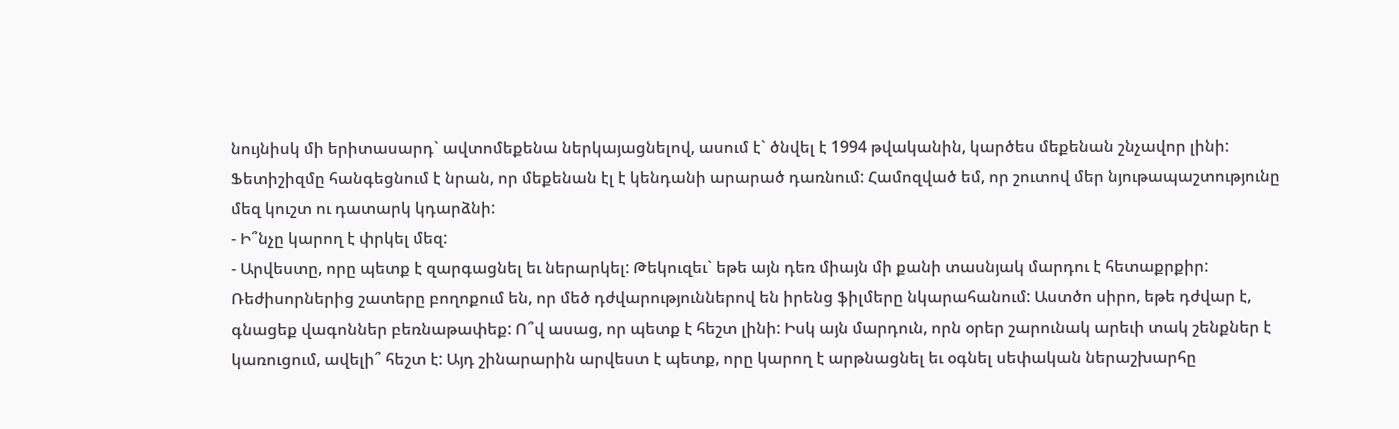նույնիսկ մի երիտասարդ` ավտոմեքենա ներկայացնելով, ասում է` ծնվել է 1994 թվականին, կարծես մեքենան շնչավոր լինի: Ֆետիշիզմը հանգեցնում է նրան, որ մեքենան էլ է կենդանի արարած դառնում: Համոզված եմ, որ շուտով մեր նյութապաշտությունը մեզ կուշտ ու դատարկ կդարձնի:
- Ի՞նչը կարող է փրկել մեզ:
- Արվեստը, որը պետք է զարգացնել եւ ներարկել: Թեկուզեւ` եթե այն դեռ միայն մի քանի տասնյակ մարդու է հետաքրքիր: Ռեժիսորներից շատերը բողոքում են, որ մեծ դժվարություններով են իրենց ֆիլմերը նկարահանում: Աստծո սիրո, եթե դժվար է, գնացեք վագոններ բեռնաթափեք: Ո՞վ ասաց, որ պետք է հեշտ լինի: Իսկ այն մարդուն, որն օրեր շարունակ արեւի տակ շենքներ է կառուցում, ավելի՞ հեշտ է: Այդ շինարարին արվեստ է պետք, որը կարող է արթնացնել եւ օգնել սեփական ներաշխարհը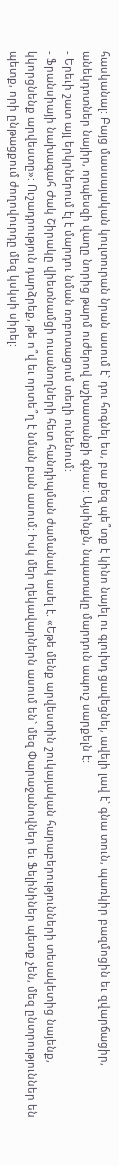հասկանալ: Բայց մասսայական կուլտուրան նրան ասում է` դու հոգնել ես, բա քեզ պե՞տք է կինո նայել ու գլուխդ ցավեցնել, ավելի լավ է` գնա տուն, պառկիր բազմոցին եւ զվարճացիր, անեկդոտներ նայիր, որպեսզի վաղը նորից թարմ ուժերով աշխատանքի գնաս: Այսինքն, նպատակը մարդուն ապուշ սարքելն է:
- Երեւի շատ այլ երկրներում էլ է մարդու նման ռոբոտացում տեղի ունենում:
- Ֆրանսիայի նախագահ Ժակ Շիրակը վիետնամցի ուսանողների հետ հանդիպման ժամանակ ասել է. «Եթե մենք արվեստին շուկայական հարաբերությունների տեսակետից նայենք, կկորցնենք արվեստը»: Ուշադրություն դարձրեք, թե ո՞վ եւ որտե՞ղ է նման բան ասում: Իսկ մեր ղեկավարներն ասում են` մեզ Փարաջանովներ եւ Ֆելինիներ պետք չեն, մեզ ընտրություններ են պետք, որի ընթացքում ժողովուրդը մեզ կսկսի սիրել: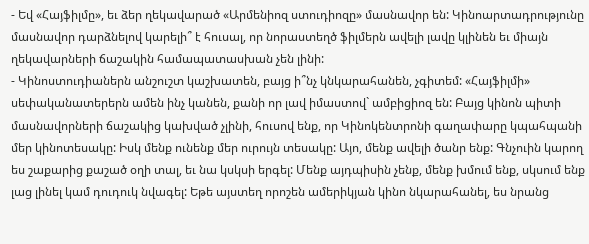- Եվ «Հայֆիլմը», եւ ձեր ղեկավարած «Արմենիոզ ստուդիոզը» մասնավոր են: Կինոարտադրությունը մասնավոր դարձնելով կարելի՞ է հուսալ, որ նորաստեղծ ֆիլմերն ավելի լավը կլինեն եւ միայն ղեկավարների ճաշակին համապատասխան չեն լինի:
- Կինոստուդիաներն անշուշտ կաշխատեն, բայց ի՞նչ կնկարահանեն, չգիտեմ: «Հայֆիլմի» սեփականատերերն ամեն ինչ կանեն, քանի որ լավ իմաստով` ամբիցիոզ են: Բայց կինոն պիտի մասնավորների ճաշակից կախված չլինի, հուսով ենք, որ Կինոկենտրոնի գաղափարը կպահպանի մեր կինոտեսակը: Իսկ մենք ունենք մեր ուրույն տեսակը: Այո, մենք ավելի ծանր ենք: Գնչուին կարող ես շաքարից քաշած օղի տալ, եւ նա կսկսի երգել: Մենք այդպիսին չենք, մենք խմում ենք, սկսում ենք լաց լինել կամ դուդուկ նվագել: Եթե այստեղ որոշեն ամերիկյան կինո նկարահանել, ես նրանց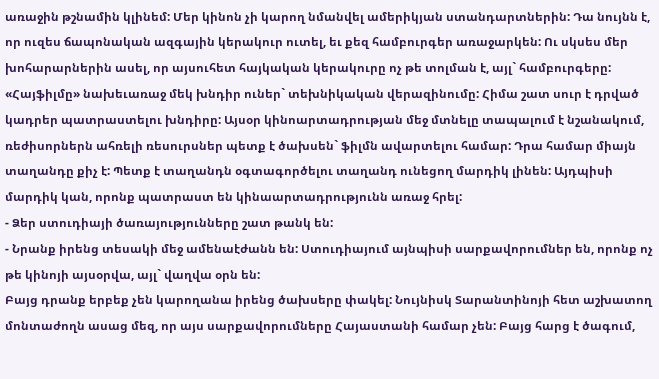առաջին թշնամին կլինեմ: Մեր կինոն չի կարող նմանվել ամերիկյան ստանդարտներին: Դա նույնն է, որ ուզես ճապոնական ազգային կերակուր ուտել, եւ քեզ համբուրգեր առաջարկեն: Ու սկսես մեր խոհարարներին ասել, որ այսուհետ հայկական կերակուրը ոչ թե տոլման է, այլ` համբուրգերը: «Հայֆիլմը» նախեւառաջ մեկ խնդիր ուներ` տեխնիկական վերազինումը: Հիմա շատ սուր է դրված կադրեր պատրաստելու խնդիրը: Այսօր կինոարտադրության մեջ մտնելը տապալում է նշանակում, ռեժիսորներն ահռելի ռեսուրսներ պետք է ծախսեն` ֆիլմն ավարտելու համար: Դրա համար միայն տաղանդը քիչ է: Պետք է տաղանդն օգտագործելու տաղանդ ունեցող մարդիկ լինեն: Այդպիսի մարդիկ կան, որոնք պատրաստ են կինաարտադրությունն առաջ հրել:
- Ձեր ստուդիայի ծառայությունները շատ թանկ են:
- Նրանք իրենց տեսակի մեջ ամենաէժանն են: Ստուդիայում այնպիսի սարքավորումներ են, որոնք ոչ թե կինոյի այսօրվա, այլ` վաղվա օրն են:
Բայց դրանք երբեք չեն կարողանա իրենց ծախսերը փակել: Նույնիսկ Տարանտինոյի հետ աշխատող մոնտաժողն ասաց մեզ, որ այս սարքավորումները Հայաստանի համար չեն: Բայց հարց է ծագում,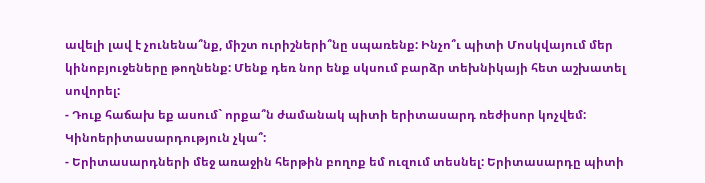ավելի լավ է չունենա՞նք, միշտ ուրիշների՞նը սպառենք: Ինչո՞ւ պիտի Մոսկվայում մեր կինոբյուջեները թողնենք: Մենք դեռ նոր ենք սկսում բարձր տեխնիկայի հետ աշխատել սովորել:
- Դուք հաճախ եք ասում` որքա՞ն ժամանակ պիտի երիտասարդ ռեժիսոր կոչվեմ: Կինոերիտասարդություն չկա՞:
- Երիտասարդների մեջ առաջին հերթին բողոք եմ ուզում տեսնել: Երիտասարդը պիտի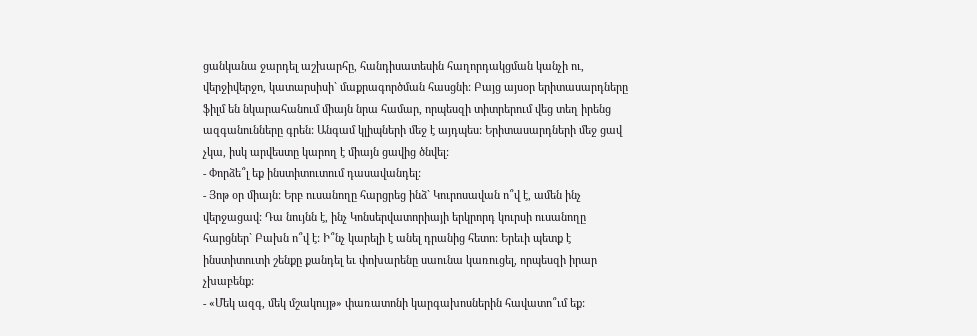ցանկանա ջարդել աշխարհը, հանդիսատեսին հաղորդակցման կանչի ու, վերջիվերջո, կատարսիսի` մաքրագործման հասցնի: Բայց այսօր երիտասարդները ֆիլմ են նկարահանում միայն նրա համար, որպեսզի տիտրերում վեց տեղ իրենց ազգանունները գրեն: Անգամ կլիպների մեջ է այդպես: Երիտասարդների մեջ ցավ չկա, իսկ արվեստը կարող է միայն ցավից ծնվել:
- Փորձե՞լ եք ինստիտուտում դասավանդել:
- Յոթ օր միայն: Երբ ուսանողը հարցրեց ինձ` Կուրոսավան ո՞վ է, ամեն ինչ վերջացավ: Դա նույնն է, ինչ Կոնսերվատորիայի երկրորդ կուրսի ուսանողը հարցներ` Բախն ո՞վ է: Ի՞նչ կարելի է անել դրանից հետո: Երեւի պետք է ինստիտուտի շենքը քանդել եւ փոխարենը սաունա կառուցել, որպեսզի իրար չխաբենք:
- «Մեկ ազգ, մեկ մշակույթ» փառատոնի կարգախոսներին հավատո՞ւմ եք: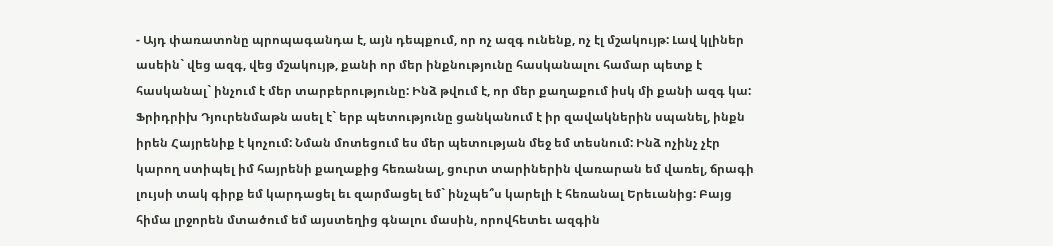- Այդ փառատոնը պրոպագանդա է, այն դեպքում, որ ոչ ազգ ունենք, ոչ էլ մշակույթ: Լավ կլիներ ասեին` վեց ազգ, վեց մշակույթ, քանի որ մեր ինքնությունը հասկանալու համար պետք է հասկանալ` ինչում է մեր տարբերությունը: Ինձ թվում է, որ մեր քաղաքում իսկ մի քանի ազգ կա: Ֆրիդրիխ Դյուրենմաթն ասել է` երբ պետությունը ցանկանում է իր զավակներին սպանել, ինքն իրեն Հայրենիք է կոչում: Նման մոտեցում ես մեր պետության մեջ եմ տեսնում: Ինձ ոչինչ չէր կարող ստիպել իմ հայրենի քաղաքից հեռանալ, ցուրտ տարիներին վառարան եմ վառել, ճրագի լույսի տակ գիրք եմ կարդացել եւ զարմացել եմ` ինչպե՞ս կարելի է հեռանալ Երեւանից: Բայց հիմա լրջորեն մտածում եմ այստեղից գնալու մասին, որովհետեւ ազգին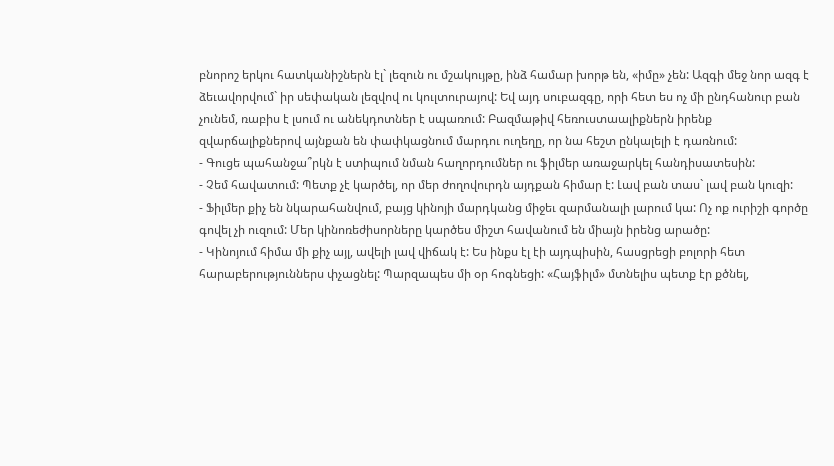բնորոշ երկու հատկանիշներն էլ` լեզուն ու մշակույթը, ինձ համար խորթ են, «իմը» չեն: Ազգի մեջ նոր ազգ է ձեւավորվում` իր սեփական լեզվով ու կուլտուրայով: Եվ այդ սուբազգը, որի հետ ես ոչ մի ընդհանուր բան չունեմ, ռաբիս է լսում ու անեկդոտներ է սպառում: Բազմաթիվ հեռուստաալիքներն իրենք զվարճալիքներով այնքան են փափկացնում մարդու ուղեղը, որ նա հեշտ ընկալելի է դառնում:
- Գուցե պահանջա՞րկն է ստիպում նման հաղորդումներ ու ֆիլմեր առաջարկել հանդիսատեսին:
- Չեմ հավատում: Պետք չէ կարծել, որ մեր ժողովուրդն այդքան հիմար է: Լավ բան տաս` լավ բան կուզի:
- Ֆիլմեր քիչ են նկարահանվում, բայց կինոյի մարդկանց միջեւ զարմանալի լարում կա: Ոչ ոք ուրիշի գործը գովել չի ուզում: Մեր կինոռեժիսորները կարծես միշտ հավանում են միայն իրենց արածը:
- Կինոյում հիմա մի քիչ այլ, ավելի լավ վիճակ է: Ես ինքս էլ էի այդպիսին, հասցրեցի բոլորի հետ հարաբերություններս փչացնել: Պարզապես մի օր հոգնեցի: «Հայֆիլմ» մտնելիս պետք էր քծնել,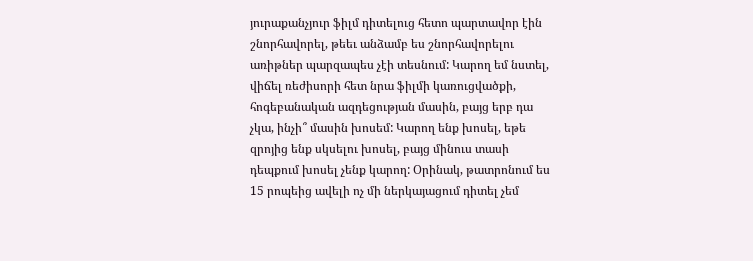յուրաքանչյուր ֆիլմ դիտելուց հետո պարտավոր էին շնորհավորել, թեեւ անձամբ ես շնորհավորելու առիթներ պարզապես չէի տեսնում: Կարող եմ նստել, վիճել ռեժիսորի հետ նրա ֆիլմի կառուցվածքի, հոգեբանական ազդեցության մասին, բայց երբ դա չկա, ինչի՞ մասին խոսեմ: Կարող ենք խոսել, եթե զրոյից ենք սկսելու խոսել, բայց մինուս տասի դեպքում խոսել չենք կարող: Օրինակ, թատրոնում ես 15 րոպեից ավելի ոչ մի ներկայացում դիտել չեմ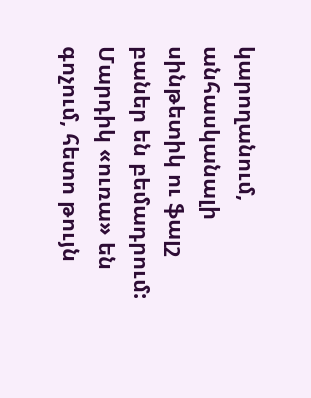կարողանում, անհասկանալի սինթետիկ ու ֆալշ բաներ են բեմադրում: Մարդիկ «ուռա» են գոչում, հետո թույն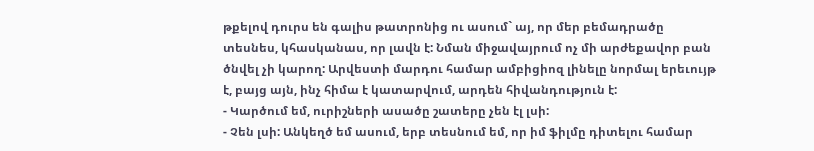թքելով դուրս են գալիս թատրոնից ու ասում` այ, որ մեր բեմադրածը տեսնես, կհասկանաս, որ լավն է: Նման միջավայրում ոչ մի արժեքավոր բան ծնվել չի կարող: Արվեստի մարդու համար ամբիցիոզ լինելը նորմալ երեւույթ է, բայց այն, ինչ հիմա է կատարվում, արդեն հիվանդություն է:
- Կարծում եմ, ուրիշների ասածը շատերը չեն էլ լսի:
- Չեն լսի: Անկեղծ եմ ասում, երբ տեսնում եմ, որ իմ ֆիլմը դիտելու համար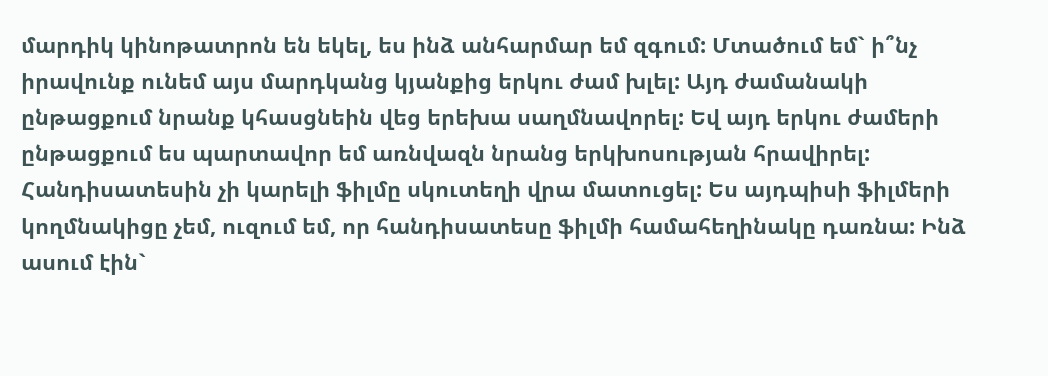մարդիկ կինոթատրոն են եկել, ես ինձ անհարմար եմ զգում: Մտածում եմ` ի՞նչ իրավունք ունեմ այս մարդկանց կյանքից երկու ժամ խլել: Այդ ժամանակի ընթացքում նրանք կհասցնեին վեց երեխա սաղմնավորել: Եվ այդ երկու ժամերի ընթացքում ես պարտավոր եմ առնվազն նրանց երկխոսության հրավիրել: Հանդիսատեսին չի կարելի ֆիլմը սկուտեղի վրա մատուցել: Ես այդպիսի ֆիլմերի կողմնակիցը չեմ, ուզում եմ, որ հանդիսատեսը ֆիլմի համահեղինակը դառնա: Ինձ ասում էին`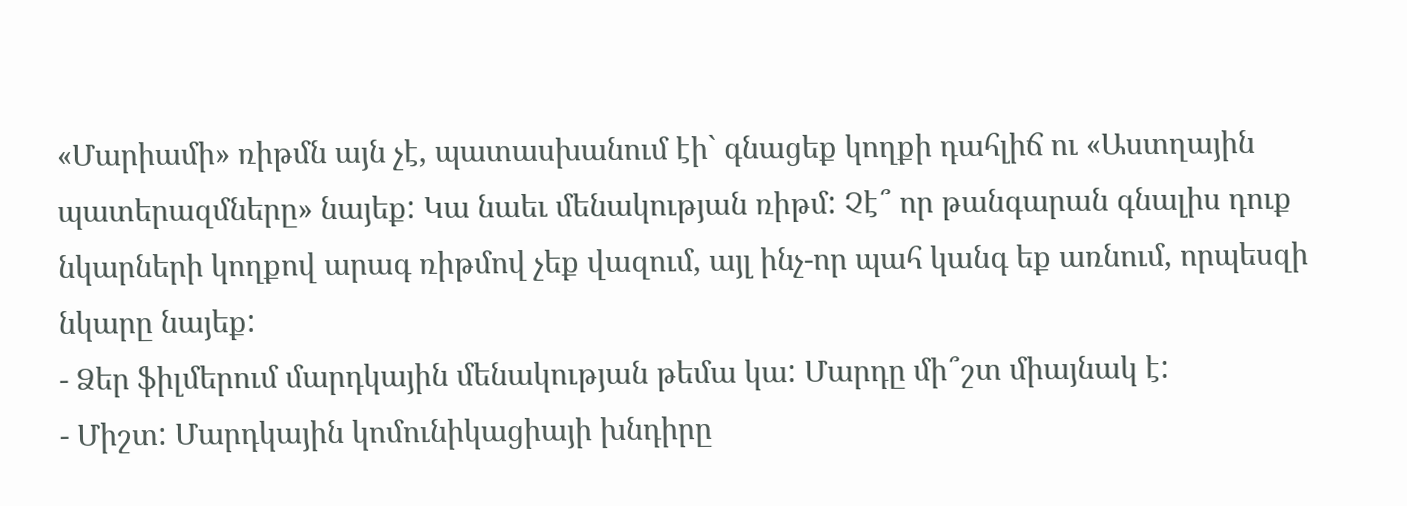«Մարիամի» ռիթմն այն չէ, պատասխանում էի` գնացեք կողքի դահլիճ ու «Աստղային պատերազմները» նայեք: Կա նաեւ մենակության ռիթմ: Չէ՞ որ թանգարան գնալիս դուք նկարների կողքով արագ ռիթմով չեք վազում, այլ ինչ-որ պահ կանգ եք առնում, որպեսզի նկարը նայեք:
- Ձեր ֆիլմերում մարդկային մենակության թեմա կա: Մարդը մի՞շտ միայնակ է:
- Միշտ: Մարդկային կոմունիկացիայի խնդիրը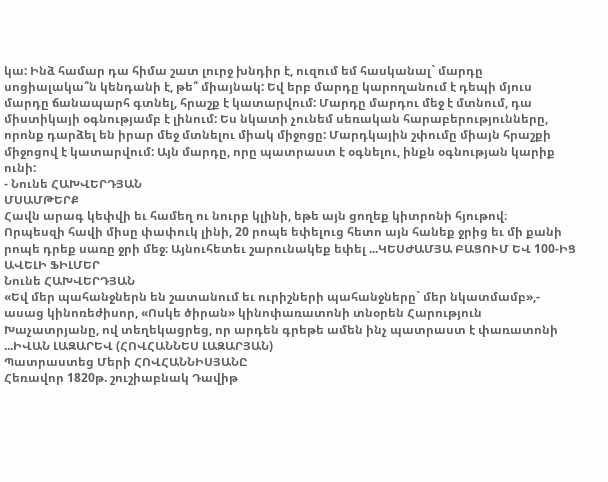կա: Ինձ համար դա հիմա շատ լուրջ խնդիր է, ուզում եմ հասկանալ` մարդը սոցիալակա՞ն կենդանի է, թե՞ միայնակ: Եվ երբ մարդը կարողանում է դեպի մյուս մարդը ճանապարհ գտնել, հրաշք է կատարվում: Մարդը մարդու մեջ է մտնում, դա միստիկայի օգնությամբ է լինում: Ես նկատի չունեմ սեռական հարաբերությունները, որոնք դարձել են իրար մեջ մտնելու միակ միջոցը: Մարդկային շփումը միայն հրաշքի միջոցով է կատարվում: Այն մարդը, որը պատրաստ է օգնելու, ինքն օգնության կարիք ունի:
- Նունե ՀԱԽՎԵՐԴՅԱՆ
ՄՍԱՄԹԵՐՔ
Հավն արագ կեփվի եւ համեղ ու նուրբ կլինի, եթե այն ցողեք կիտրոնի հյութով։
Որպեսզի հավի միսը փափուկ լինի, 20 րոպե եփելուց հետո այն հանեք ջրից եւ մի քանի րոպե դրեք սառը ջրի մեջ։ Այնուհետեւ շարունակեք եփել ...ԿԵՍԺԱՄՅԱ ԲԱՑՈՒՄ ԵՎ 100-ԻՑ ԱՎԵԼԻ ՖԻԼՄԵՐ
Նունե ՀԱԽՎԵՐԴՅԱՆ
«Եվ մեր պահանջներն են շատանում եւ ուրիշների պահանջները` մեր նկատմամբ»,- ասաց կինոռեժիսոր, «Ոսկե ծիրան» կինոփառատոնի տնօրեն Հարություն Խաչատրյանը, ով տեղեկացրեց, որ արդեն գրեթե ամեն ինչ պատրաստ է փառատոնի ...ԻՎԱՆ ԼԱԶԱՐԵՎ (ՀՈՎՀԱՆՆԵՍ ԼԱԶԱՐՅԱՆ)
Պատրաստեց Մերի ՀՈՎՀԱՆՆԻՍՅԱՆԸ
Հեռավոր 1820թ. շուշիաբնակ Դավիթ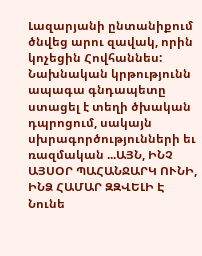Լազարյանի ընտանիքում ծնվեց արու զավակ, որին կոչեցին Հովհաննես: Նախնական կրթությունն ապագա գնդապետը ստացել է տեղի ծխական դպրոցում, սակայն սխրագործությունների եւ ռազմական ...ԱՅՆ, ԻՆՉ ԱՅՍՕՐ ՊԱՀԱՆՋԱՐԿ ՈՒՆԻ, ԻՆՁ ՀԱՄԱՐ ԶԶՎԵԼԻ Է
Նունե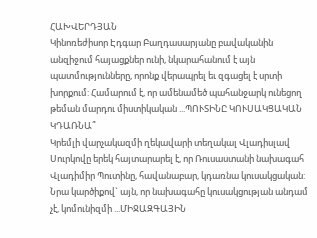ՀԱԽՎԵՐԴՅԱՆ
Կինոռեժիսոր Էդգար Բաղդասարյանը բավականին անզիջում հայացքներ ունի, նկարահանում է այն պատմությունները, որոնք վերապրել եւ զգացել է սրտի խորքում: Համարում է, որ ամենամեծ պահանջարկ ունեցող թեման մարդու միստիկական ...ՊՈՒՏԻՆԸ ԿՈՒՍԱԿՑԱԿԱՆ ԿԴԱՌՆԱ՞
Կրեմլի վարչակազմի ղեկավարի տեղակալ Վլադիսլավ Սուրկովը երեկ հայտարարել է, որ Ռուսաստանի նախագահ Վլադիմիր Պուտինը, հավանաբար, կդառնա կուսակցական: Նրա կարծիքով` այն, որ նախագահը կուսակցության անդամ չէ, կոմունիզմի ...ՄԻՋԱԶԳԱՅԻՆ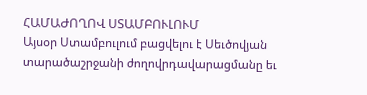ՀԱՄԱԺՈՂՈՎ ՍՏԱՄԲՈՒԼՈՒՄ
Այսօր Ստամբուլում բացվելու է Սեւծովյան տարածաշրջանի ժողովրդավարացմանը եւ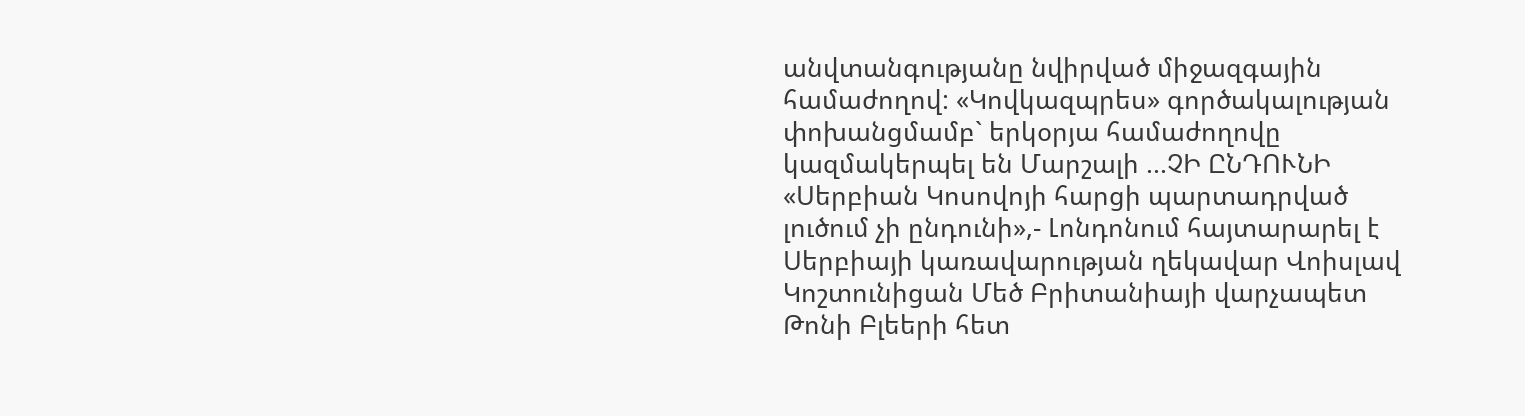անվտանգությանը նվիրված միջազգային համաժողով: «Կովկազպրես» գործակալության փոխանցմամբ` երկօրյա համաժողովը կազմակերպել են Մարշալի ...ՉԻ ԸՆԴՈՒՆԻ
«Սերբիան Կոսովոյի հարցի պարտադրված լուծում չի ընդունի»,- Լոնդոնում հայտարարել է Սերբիայի կառավարության ղեկավար Վոիսլավ Կոշտունիցան Մեծ Բրիտանիայի վարչապետ Թոնի Բլեերի հետ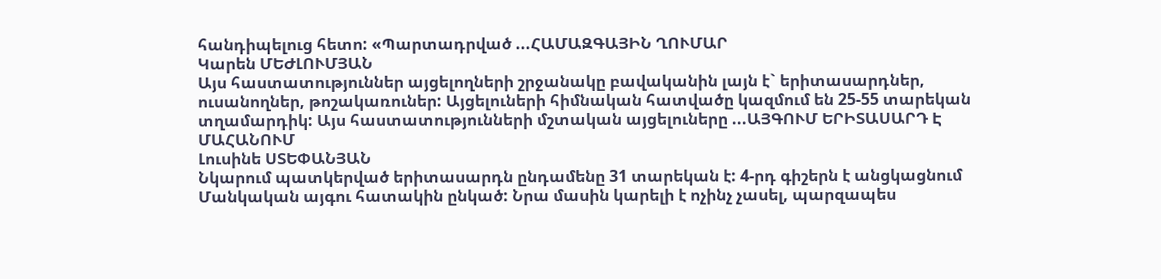հանդիպելուց հետո: «Պարտադրված ...ՀԱՄԱԶԳԱՅԻՆ ՂՈՒՄԱՐ
Կարեն ՄԵԺԼՈՒՄՅԱՆ
Այս հաստատություններ այցելողների շրջանակը բավականին լայն է` երիտասարդներ, ուսանողներ, թոշակառուներ: Այցելուների հիմնական հատվածը կազմում են 25-55 տարեկան տղամարդիկ: Այս հաստատությունների մշտական այցելուները ...ԱՅԳՈՒՄ ԵՐԻՏԱՍԱՐԴ Է ՄԱՀԱՆՈՒՄ
Լուսինե ՍՏԵՓԱՆՅԱՆ
Նկարում պատկերված երիտասարդն ընդամենը 31 տարեկան է: 4-րդ գիշերն է անցկացնում Մանկական այգու հատակին ընկած: Նրա մասին կարելի է ոչինչ չասել, պարզապես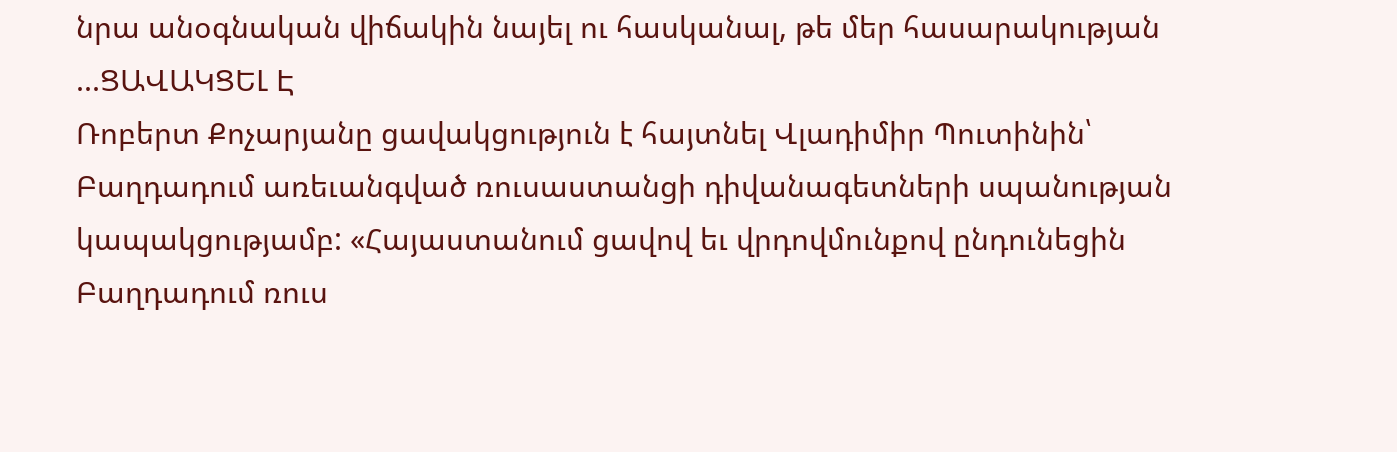նրա անօգնական վիճակին նայել ու հասկանալ, թե մեր հասարակության ...ՑԱՎԱԿՑԵԼ Է
Ռոբերտ Քոչարյանը ցավակցություն է հայտնել Վլադիմիր Պուտինին՝ Բաղդադում առեւանգված ռուսաստանցի դիվանագետների սպանության կապակցությամբ: «Հայաստանում ցավով եւ վրդովմունքով ընդունեցին Բաղդադում ռուս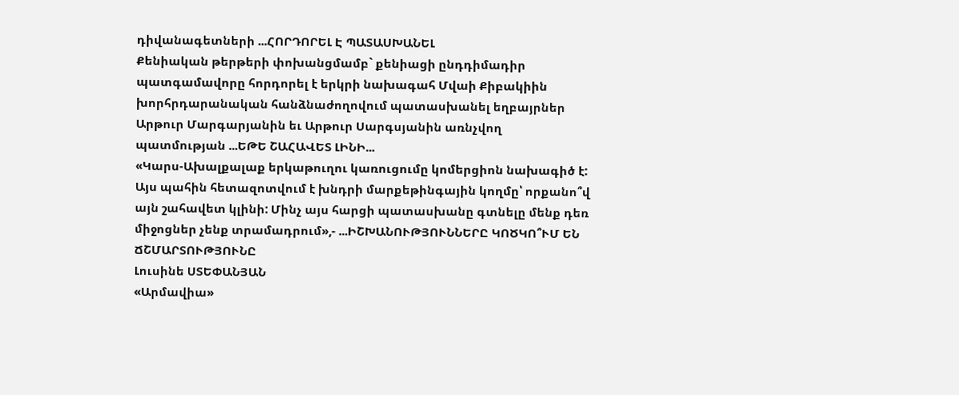դիվանագետների ...ՀՈՐԴՈՐԵԼ Է ՊԱՏԱՍԽԱՆԵԼ
Քենիական թերթերի փոխանցմամբ` քենիացի ընդդիմադիր պատգամավորը հորդորել է երկրի նախագահ Մվաի Քիբակիին խորհրդարանական հանձնաժողովում պատասխանել եղբայրներ Արթուր Մարգարյանին եւ Արթուր Սարգսյանին առնչվող պատմության ...ԵԹԵ ՇԱՀԱՎԵՏ ԼԻՆԻ...
«Կարս-Ախալքալաք երկաթուղու կառուցումը կոմերցիոն նախագիծ է: Այս պահին հետազոտվում է խնդրի մարքեթինգային կողմը՝ որքանո՞վ այն շահավետ կլինի: Մինչ այս հարցի պատասխանը գտնելը մենք դեռ միջոցներ չենք տրամադրում»,- ...ԻՇԽԱՆՈՒԹՅՈՒՆՆԵՐԸ ԿՈԾԿՈ՞ՒՄ ԵՆ ՃՇՄԱՐՏՈՒԹՅՈՒՆԸ
Լուսինե ՍՏԵՓԱՆՅԱՆ
«Արմավիա»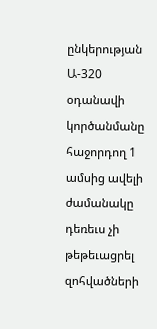ընկերության Ա-320 օդանավի կործանմանը հաջորդող 1 ամսից ավելի ժամանակը դեռեւս չի թեթեւացրել զոհվածների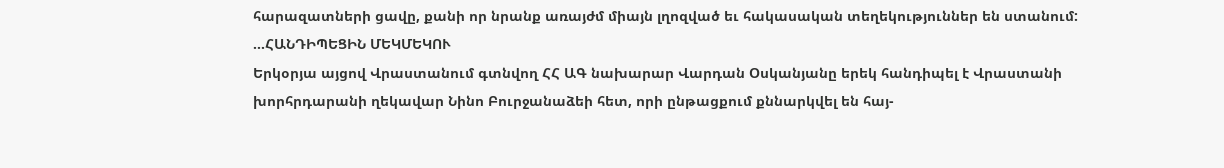հարազատների ցավը, քանի որ նրանք առայժմ միայն լղոզված եւ հակասական տեղեկություններ են ստանում: ...ՀԱՆԴԻՊԵՑԻՆ ՄԵԿՄԵԿՈՒ
Երկօրյա այցով Վրաստանում գտնվող ՀՀ ԱԳ նախարար Վարդան Օսկանյանը երեկ հանդիպել է Վրաստանի խորհրդարանի ղեկավար Նինո Բուրջանաձեի հետ, որի ընթացքում քննարկվել են հայ-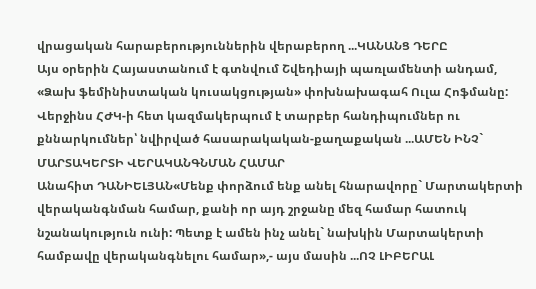վրացական հարաբերություններին վերաբերող ...ԿԱՆԱՆՑ ԴԵՐԸ
Այս օրերին Հայաստանում է գտնվում Շվեդիայի պառլամենտի անդամ, «Ձախ ֆեմինիստական կուսակցության» փոխնախագահ Ուլա Հոֆմանը: Վերջինս ՀԺԿ-ի հետ կազմակերպում է տարբեր հանդիպումներ ու քննարկումներ՝ նվիրված հասարակական-քաղաքական ...ԱՄԵՆ ԻՆՉ` ՄԱՐՏԱԿԵՐՏԻ ՎԵՐԱԿԱՆԳՆՄԱՆ ՀԱՄԱՐ
Անահիտ ԴԱՆԻԵԼՅԱՆ«Մենք փորձում ենք անել հնարավորը` Մարտակերտի վերականգնման համար, քանի որ այդ շրջանը մեզ համար հատուկ նշանակություն ունի: Պետք է ամեն ինչ անել` նախկին Մարտակերտի համբավը վերականգնելու համար»,- այս մասին ...ՈՉ ԼԻԲԵՐԱԼ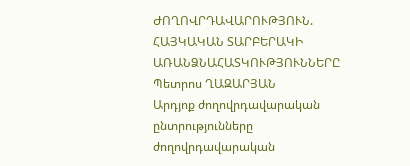ԺՈՂՈՎՐԴԱՎԱՐՈՒԹՅՈՒՆ. ՀԱՅԿԱԿԱՆ ՏԱՐԲԵՐԱԿԻ ԱՌԱՆՁՆԱՀԱՏԿՈՒԹՅՈՒՆՆԵՐԸ
Պետրոս ՂԱԶԱՐՅԱՆ
Արդյոք ժողովրդավարական ընտրությունները ժողովրդավարական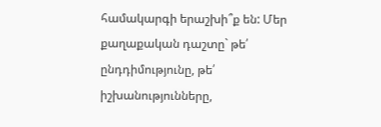համակարգի երաշխի՞ք են: Մեր քաղաքական դաշտը` թե՛ ընդդիմությունը, թե՛ իշխանությունները,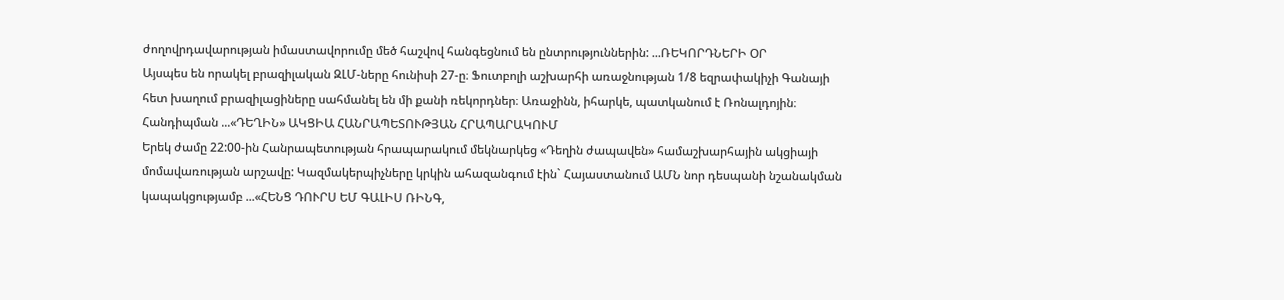ժողովրդավարության իմաստավորումը մեծ հաշվով հանգեցնում են ընտրություններին: ...ՌԵԿՈՐԴՆԵՐԻ ՕՐ
Այսպես են որակել բրազիլական ԶԼՄ-ները հունիսի 27-ը։ Ֆուտբոլի աշխարհի առաջնության 1/8 եզրափակիչի Գանայի հետ խաղում բրազիլացիները սահմանել են մի քանի ռեկորդներ։ Առաջինն, իհարկե, պատկանում է Ռոնալդոյին։ Հանդիպման ...«ԴԵՂԻՆ» ԱԿՑԻԱ ՀԱՆՐԱՊԵՏՈՒԹՅԱՆ ՀՐԱՊԱՐԱԿՈՒՄ
Երեկ ժամը 22:00-ին Հանրապետության հրապարակում մեկնարկեց «Դեղին ժապավեն» համաշխարհային ակցիայի մոմավառության արշավը: Կազմակերպիչները կրկին ահազանգում էին` Հայաստանում ԱՄՆ նոր դեսպանի նշանակման կապակցությամբ ...«ՀԵՆՑ ԴՈՒՐՍ ԵՄ ԳԱԼԻՍ ՌԻՆԳ,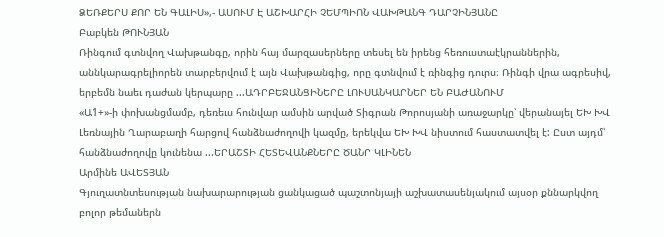ՁԵՌՔԵՐՍ ՔՈՐ ԵՆ ԳԱԼԻՍ»,- ԱՍՈՒՄ Է ԱՇԽԱՐՀԻ ՉԵՄՊԻՈՆ ՎԱԽԹԱՆԳ ԴԱՐՉԻՆՅԱՆԸ
Բաբկեն ԹՈՒՆՅԱՆ
Ռինգում գտնվող Վախթանգը, որին հայ մարզասերները տեսել են իրենց հեռուստաէկրաններին, աննկարագրելիորեն տարբերվում է այն Վախթանգից, որը գտնվում է ռինգից դուրս։ Ռինգի վրա ագրեսիվ, երբեմն նաեւ դաժան կերպարը ...ԱԴՐԲԵՋԱՆՑԻՆԵՐԸ ԼՈՒՍԱՆԿԱՐՆԵՐ ԵՆ ԲԱԺԱՆՈՒՄ
«Ա1+»-ի փոխանցմամբ, դեռեւս հունվար ամսին արված Տիգրան Թորոսյանի առաջարկը՝ վերանայել ԵԽ ԽՎ Լեռնային Ղարաբաղի հարցով հանձնաժողովի կազմը, երեկվա ԵԽ ԽՎ նիստում հաստատվել է: Ըստ այդմ՝ հանձնաժողովը կունենա ...ԵՐԱՇՏԻ ՀԵՏԵՎԱՆՔՆԵՐԸ ԾԱՆՐ ԿԼԻՆԵՆ
Արմինե ԱՎԵՏՅԱՆ
Գյուղատնտեսության նախարարության ցանկացած պաշտոնյայի աշխատասենյակում այսօր քննարկվող բոլոր թեմաներն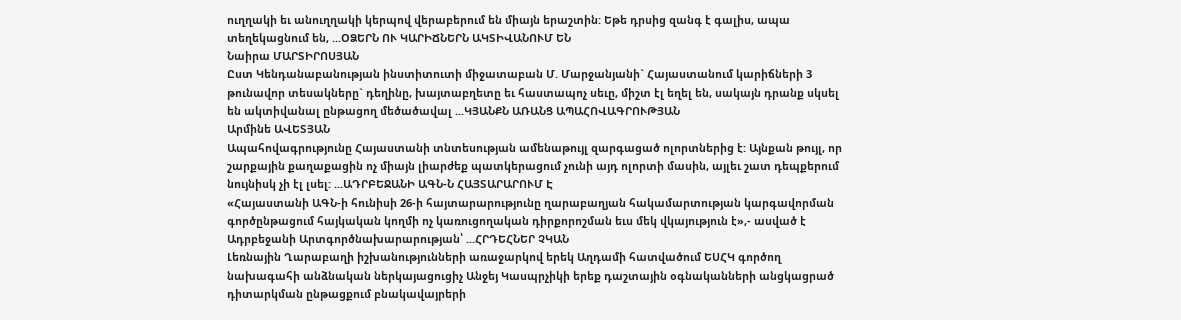ուղղակի եւ անուղղակի կերպով վերաբերում են միայն երաշտին: Եթե դրսից զանգ է գալիս, ապա տեղեկացնում են, ...ՕՁԵՐՆ ՈՒ ԿԱՐԻՃՆԵՐՆ ԱԿՏԻՎԱՆՈՒՄ ԵՆ
Նաիրա ՄԱՐՏԻՐՈՍՅԱՆ
Ըստ Կենդանաբանության ինստիտուտի միջատաբան Մ. Մարջանյանի` Հայաստանում կարիճների 3 թունավոր տեսակները` դեղինը, խայտաբղետը եւ հաստապոչ սեւը, միշտ էլ եղել են, սակայն դրանք սկսել են ակտիվանալ ընթացող մեծածավալ ...ԿՅԱՆՔՆ ԱՌԱՆՑ ԱՊԱՀՈՎԱԳՐՈՒԹՅԱՆ
Արմինե ԱՎԵՏՅԱՆ
Ապահովագրությունը Հայաստանի տնտեսության ամենաթույլ զարգացած ոլորտներից է: Այնքան թույլ, որ շարքային քաղաքացին ոչ միայն լիարժեք պատկերացում չունի այդ ոլորտի մասին, այլեւ շատ դեպքերում նույնիսկ չի էլ լսել: ...ԱԴՐԲԵՋԱՆԻ ԱԳՆ-Ն ՀԱՅՏԱՐԱՐՈՒՄ Է
«Հայաստանի ԱԳՆ-ի հունիսի 26-ի հայտարարությունը ղարաբաղյան հակամարտության կարգավորման գործընթացում հայկական կողմի ոչ կառուցողական դիրքորոշման եւս մեկ վկայություն է»,- ասված է Ադրբեջանի Արտգործնախարարության՝ ...ՀՐԴԵՀՆԵՐ ՉԿԱՆ
Լեռնային Ղարաբաղի իշխանությունների առաջարկով երեկ Աղդամի հատվածում ԵՍՀԿ գործող նախագահի անձնական ներկայացուցիչ Անջեյ Կասպրչիկի երեք դաշտային օգնականների անցկացրած դիտարկման ընթացքում բնակավայրերի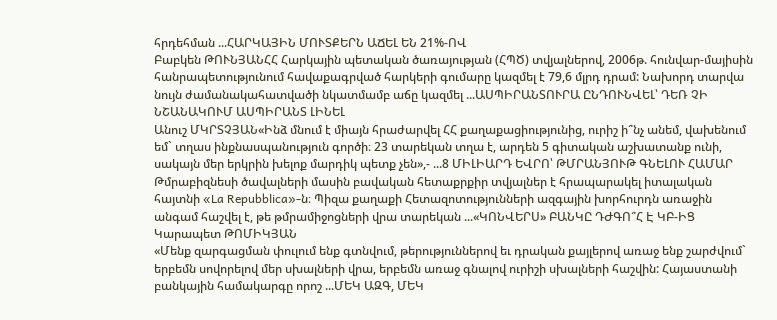հրդեհման ...ՀԱՐԿԱՅԻՆ ՄՈՒՏՔԵՐՆ ԱՃԵԼ ԵՆ 21%-ՈՎ
Բաբկեն ԹՈՒՆՅԱՆՀՀ Հարկային պետական ծառայության (ՀՊԾ) տվյալներով, 2006թ. հունվար-մայիսին հանրապետությունում հավաքագրված հարկերի գումարը կազմել է 79,6 մլրդ դրամ: Նախորդ տարվա նույն ժամանակահատվածի նկատմամբ աճը կազմել ...ԱՍՊԻՐԱՆՏՈՒՐԱ ԸՆԴՈՒՆՎԵԼ՝ ԴԵՌ ՉԻ ՆՇԱՆԱԿՈՒՄ ԱՍՊԻՐԱՆՏ ԼԻՆԵԼ
Անուշ ՄԿՐՏՉՅԱՆ«Ինձ մնում է միայն հրաժարվել ՀՀ քաղաքացիությունից, ուրիշ ի՞նչ անեմ, վախենում եմ` տղաս ինքնասպանություն գործի։ 23 տարեկան տղա է, արդեն 5 գիտական աշխատանք ունի, սակայն մեր երկրին խելոք մարդիկ պետք չեն»,- ...8 ՄԻԼԻԱՐԴ ԵՎՐՈ՝ ԹՄՐԱՆՅՈՒԹ ԳՆԵԼՈՒ ՀԱՄԱՐ
Թմրաբիզնեսի ծավալների մասին բավական հետաքրքիր տվյալներ է հրապարակել իտալական հայտնի «La Repubblica»-ն։ Պիզա քաղաքի Հետազոտությունների ազգային խորհուրդն առաջին անգամ հաշվել է, թե թմրամիջոցների վրա տարեկան ...«ԿՈՆՎԵՐՍ» ԲԱՆԿԸ ԴԺԳՈ՞Հ Է ԿԲ-ԻՑ
Կարապետ ԹՈՄԻԿՅԱՆ
«Մենք զարգացման փուլում ենք գտնվում, թերություններով եւ դրական քայլերով առաջ ենք շարժվում` երբեմն սովորելով մեր սխալների վրա, երբեմն առաջ գնալով ուրիշի սխալների հաշվին: Հայաստանի բանկային համակարգը որոշ ...ՄԵԿ ԱԶԳ, ՄԵԿ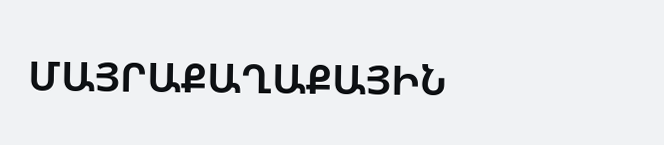ՄԱՅՐԱՔԱՂԱՔԱՅԻՆ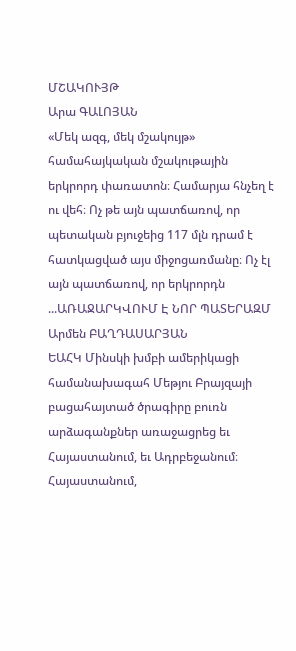ՄՇԱԿՈՒՅԹ
Արա ԳԱԼՈՅԱՆ
«Մեկ ազգ, մեկ մշակույթ» համահայկական մշակութային երկրորդ փառատոն։ Համարյա հնչեղ է ու վեհ։ Ոչ թե այն պատճառով, որ պետական բյուջեից 117 մլն դրամ է հատկացված այս միջոցառմանը։ Ոչ էլ այն պատճառով, որ երկրորդն ...ԱՌԱՋԱՐԿՎՈՒՄ Է ՆՈՐ ՊԱՏԵՐԱԶՄ
Արմեն ԲԱՂԴԱՍԱՐՅԱՆ
ԵԱՀԿ Մինսկի խմբի ամերիկացի համանախագահ Մեթյու Բրայզայի բացահայտած ծրագիրը բուռն արձագանքներ առաջացրեց եւ Հայաստանում, եւ Ադրբեջանում։ Հայաստանում,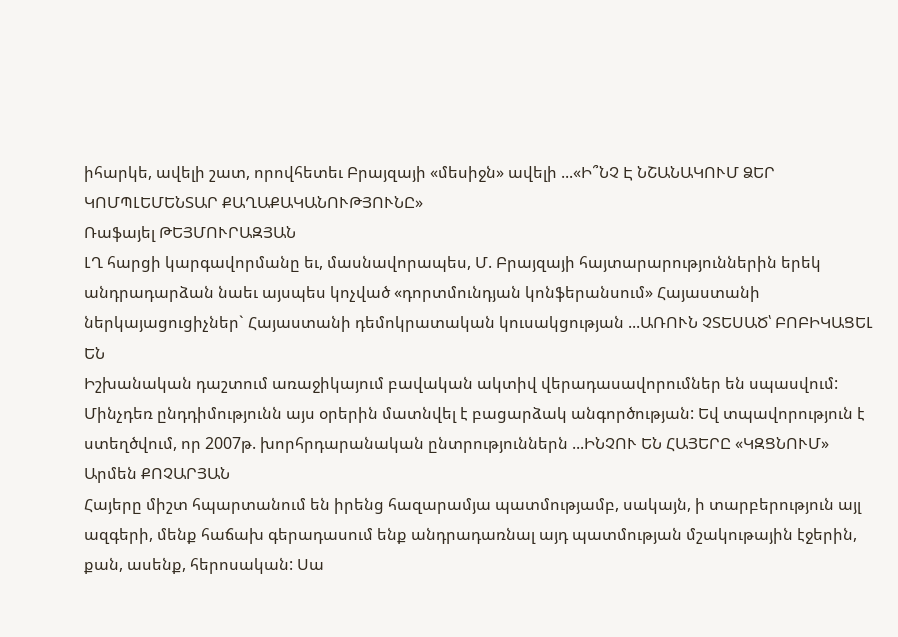իհարկե, ավելի շատ, որովհետեւ Բրայզայի «մեսիջն» ավելի ...«Ի՞ՆՉ Է ՆՇԱՆԱԿՈՒՄ ՁԵՐ ԿՈՄՊԼԵՄԵՆՏԱՐ ՔԱՂԱՔԱԿԱՆՈՒԹՅՈՒՆԸ»
Ռաֆայել ԹԵՅՄՈՒՐԱԶՅԱՆ
ԼՂ հարցի կարգավորմանը եւ, մասնավորապես, Մ. Բրայզայի հայտարարություններին երեկ անդրադարձան նաեւ այսպես կոչված «դորտմունդյան կոնֆերանսում» Հայաստանի ներկայացուցիչներ` Հայաստանի դեմոկրատական կուսակցության ...ԱՌՈՒՆ ՉՏԵՍԱԾ՝ ԲՈԲԻԿԱՑԵԼ ԵՆ
Իշխանական դաշտում առաջիկայում բավական ակտիվ վերադասավորումներ են սպասվում: Մինչդեռ ընդդիմությունն այս օրերին մատնվել է բացարձակ անգործության: Եվ տպավորություն է ստեղծվում, որ 2007թ. խորհրդարանական ընտրություններն ...ԻՆՉՈՒ ԵՆ ՀԱՅԵՐԸ «ԿԶՑՆՈՒՄ»
Արմեն ՔՈՉԱՐՅԱՆ
Հայերը միշտ հպարտանում են իրենց հազարամյա պատմությամբ, սակայն, ի տարբերություն այլ ազգերի, մենք հաճախ գերադասում ենք անդրադառնալ այդ պատմության մշակութային էջերին, քան, ասենք, հերոսական: Սա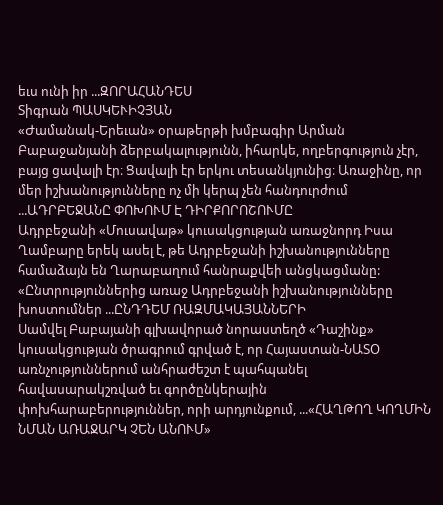եւս ունի իր ...ԶՈՐԱՀԱՆԴԵՍ
Տիգրան ՊԱՍԿԵՒԻՉՅԱՆ
«Ժամանակ-Երեւան» օրաթերթի խմբագիր Արման Բաբաջանյանի ձերբակալությունն, իհարկե, ողբերգություն չէր, բայց ցավալի էր։ Ցավալի էր երկու տեսանկյունից։ Առաջինը, որ մեր իշխանությունները ոչ մի կերպ չեն հանդուրժում ...ԱԴՐԲԵՋԱՆԸ ՓՈԽՈՒՄ Է ԴԻՐՔՈՐՈՇՈՒՄԸ
Ադրբեջանի «Մուսավաթ» կուսակցության առաջնորդ Իսա Ղամբարը երեկ ասել է, թե Ադրբեջանի իշխանությունները համաձայն են Ղարաբաղում հանրաքվեի անցկացմանը: «Ընտրություններից առաջ Ադրբեջանի իշխանությունները խոստումներ ...ԸՆԴԴԵՄ ՌԱԶՄԱԿԱՅԱՆՆԵՐԻ
Սամվել Բաբայանի գլխավորած նորաստեղծ «Դաշինք» կուսակցության ծրագրում գրված է, որ Հայաստան-ՆԱՏՕ առնչություններում անհրաժեշտ է պահպանել հավասարակշռված եւ գործընկերային փոխհարաբերություններ, որի արդյունքում, ...«ՀԱՂԹՈՂ ԿՈՂՄԻՆ ՆՄԱՆ ԱՌԱՋԱՐԿ ՉԵՆ ԱՆՈՒՄ»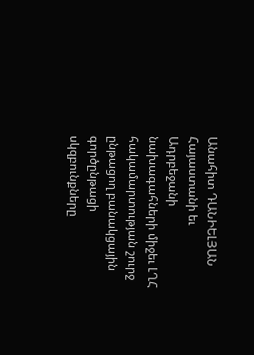Անահիտ ԴԱՆԻԵԼՅԱՆ
Հայաստանի եւ Ադրբեջանի նախագահների միջեւ ԼՂՀ հակամարտության շուրջ ընթացող բանակցային գործընթացի սկզբունքները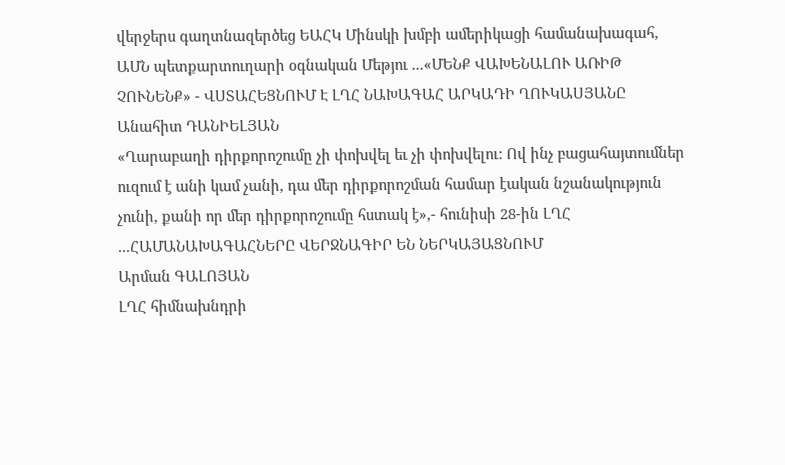վերջերս գաղտնազերծեց ԵԱՀԿ Մինսկի խմբի ամերիկացի համանախագահ, ԱՄՆ պետքարտուղարի օգնական Մեթյու ...«ՄԵՆՔ ՎԱԽԵՆԱԼՈՒ ԱՌԻԹ ՉՈՒՆԵՆՔ» - ՎՍՏԱՀԵՑՆՈՒՄ Է ԼՂՀ ՆԱԽԱԳԱՀ ԱՐԿԱԴԻ ՂՈՒԿԱՍՅԱՆԸ
Անահիտ ԴԱՆԻԵԼՅԱՆ
«Ղարաբաղի դիրքորոշումը չի փոխվել եւ չի փոխվելու: Ով ինչ բացահայտումներ ուզում է անի կամ չանի, դա մեր դիրքորոշման համար էական նշանակություն չունի, քանի որ մեր դիրքորոշումը հստակ է»,- հունիսի 28-ին ԼՂՀ ...ՀԱՄԱՆԱԽԱԳԱՀՆԵՐԸ ՎԵՐՋՆԱԳԻՐ ԵՆ ՆԵՐԿԱՅԱՑՆՈՒՄ
Արման ԳԱԼՈՅԱՆ
ԼՂՀ հիմնախնդրի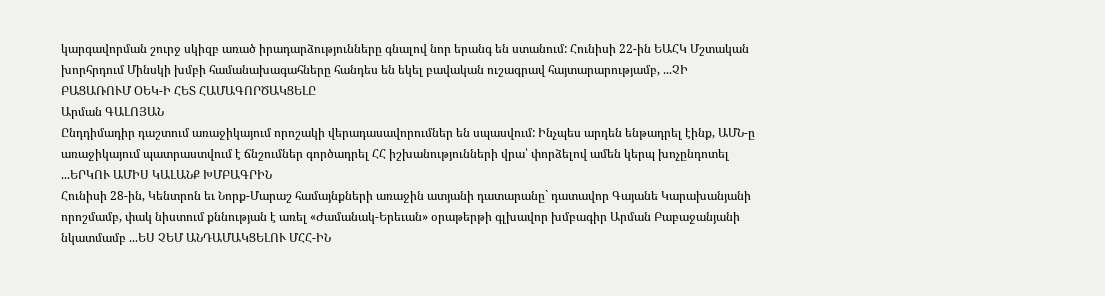կարգավորման շուրջ սկիզբ առած իրադարձությունները գնալով նոր երանգ են ստանում: Հունիսի 22-ին ԵԱՀԿ Մշտական խորհրդում Մինսկի խմբի համանախագահները հանդես են եկել բավական ուշագրավ հայտարարությամբ, ...ՉԻ ԲԱՑԱՌՈՒՄ ՕԵԿ-Ի ՀԵՏ ՀԱՄԱԳՈՐԾԱԿՑԵԼԸ
Արման ԳԱԼՈՅԱՆ
Ընդդիմադիր դաշտում առաջիկայում որոշակի վերադասավորումներ են սպասվում: Ինչպես արդեն ենթադրել էինք, ԱՄՆ-ը առաջիկայում պատրաստվում է ճնշումներ գործադրել ՀՀ իշխանությունների վրա՝ փորձելով ամեն կերպ խոչընդոտել ...ԵՐԿՈՒ ԱՄԻՍ ԿԱԼԱՆՔ ԽՄԲԱԳՐԻՆ
Հունիսի 28-ին, Կենտրոն եւ Նորք-Մարաշ համայնքների առաջին ատյանի դատարանը` դատավոր Գայանե Կարախանյանի որոշմամբ, փակ նիստում քննության է առել «Ժամանակ-Երեւան» օրաթերթի գլխավոր խմբագիր Արման Բաբաջանյանի նկատմամբ ...ԵՍ ՉԵՄ ԱՆԴԱՄԱԿՑԵԼՈՒ ՄՀՀ-ԻՆ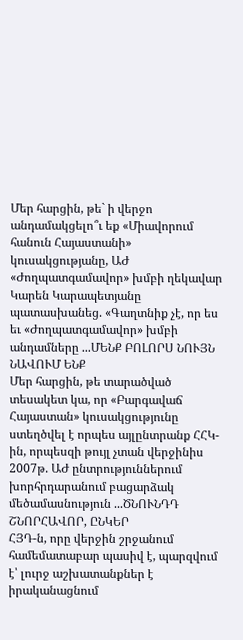Մեր հարցին, թե` ի վերջո անդամակցելո՞ւ եք «Միավորում հանուն Հայաստանի» կուսակցությանը, ԱԺ «Ժողպատգամավոր» խմբի ղեկավար Կարեն Կարապետյանը պատասխանեց. «Գաղտնիք չէ, որ ես եւ «Ժողպատգամավոր» խմբի անդամները ...ՄԵՆՔ ԲՈԼՈՐՍ ՆՈՒՅՆ ՆԱՎՈՒՄ ԵՆՔ
Մեր հարցին, թե տարածված տեսակետ կա, որ «Բարգավաճ Հայաստան» կուսակցությունը ստեղծվել է որպես այլընտրանք ՀՀԿ-ին, որպեսզի թույլ չտան վերջինիս 2007թ. ԱԺ ընտրություններում խորհրդարանում բացարձակ մեծամասնություն ...ԾՆՈՒՆԴԴ ՇՆՈՐՀԱՎՈՐ, ԸՆԿԵՐ
ՀՅԴ-ն, որը վերջին շրջանում համեմատաբար պասիվ է, պարզվում է՝ լուրջ աշխատանքներ է իրականացնում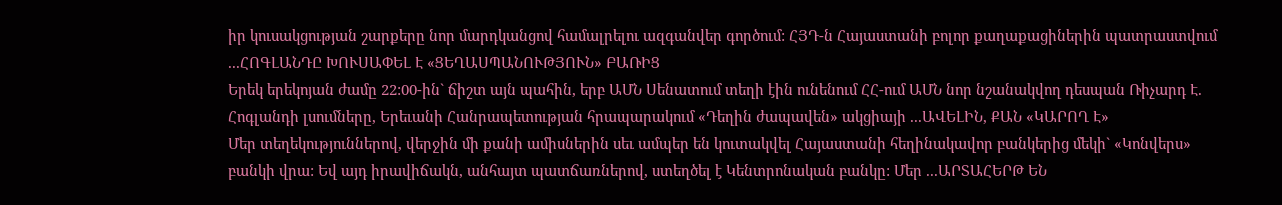իր կուսակցության շարքերը նոր մարդկանցով համալրելու ազգանվեր գործում: ՀՅԴ-ն Հայաստանի բոլոր քաղաքացիներին պատրաստվում ...ՀՈԳԼԱՆԴԸ ԽՈՒՍԱՓԵԼ Է «ՑԵՂԱՍՊԱՆՈՒԹՅՈՒՆ» ԲԱՌԻՑ
Երեկ երեկոյան ժամը 22:00-ին` ճիշտ այն պահին, երբ ԱՄՆ Սենատում տեղի էին ունենում ՀՀ-ում ԱՄՆ նոր նշանակվող դեսպան Ռիչարդ Է. Հոգլանդի լսումները, Երեւանի Հանրապետության հրապարակում «Դեղին ժապավեն» ակցիայի ...ԱՎԵԼԻՆ, ՔԱՆ «ԿԱՐՈՂ Է»
Մեր տեղեկություններով, վերջին մի քանի ամիսներին սեւ ամպեր են կուտակվել Հայաստանի հեղինակավոր բանկերից մեկի` «Կոնվերս» բանկի վրա: Եվ այդ իրավիճակն, անհայտ պատճառներով, ստեղծել է Կենտրոնական բանկը: Մեր ...ԱՐՏԱՀԵՐԹ ԵՆ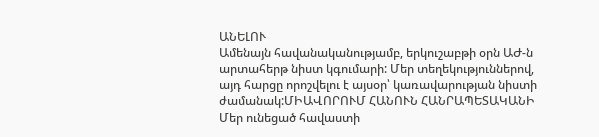ԱՆԵԼՈՒ
Ամենայն հավանականությամբ, երկուշաբթի օրն ԱԺ-ն արտահերթ նիստ կգումարի: Մեր տեղեկություններով, այդ հարցը որոշվելու է այսօր՝ կառավարության նիստի ժամանակ:ՄԻԱՎՈՐՈՒՄ ՀԱՆՈՒՆ ՀԱՆՐԱՊԵՏԱԿԱՆԻ
Մեր ունեցած հավաստի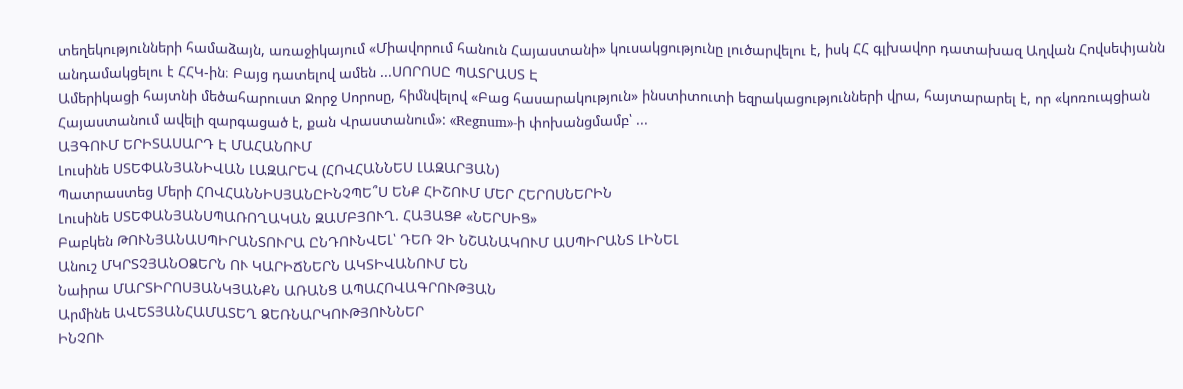տեղեկությունների համաձայն, առաջիկայում «Միավորում հանուն Հայաստանի» կուսակցությունը լուծարվելու է, իսկ ՀՀ գլխավոր դատախազ Աղվան Հովսեփյանն անդամակցելու է ՀՀԿ-ին։ Բայց դատելով ամեն ...ՍՈՐՈՍԸ ՊԱՏՐԱՍՏ Է
Ամերիկացի հայտնի մեծահարուստ Ջորջ Սորոսը, հիմնվելով «Բաց հասարակություն» ինստիտուտի եզրակացությունների վրա, հայտարարել է, որ «կոռուպցիան Հայաստանում ավելի զարգացած է, քան Վրաստանում»: «Regnum»-ի փոխանցմամբ՝ ...
ԱՅԳՈՒՄ ԵՐԻՏԱՍԱՐԴ Է ՄԱՀԱՆՈՒՄ
Լուսինե ՍՏԵՓԱՆՅԱՆԻՎԱՆ ԼԱԶԱՐԵՎ (ՀՈՎՀԱՆՆԵՍ ԼԱԶԱՐՅԱՆ)
Պատրաստեց Մերի ՀՈՎՀԱՆՆԻՍՅԱՆԸԻՆՉՊԵ՞Ս ԵՆՔ ՀԻՇՈՒՄ ՄԵՐ ՀԵՐՈՍՆԵՐԻՆ
Լուսինե ՍՏԵՓԱՆՅԱՆՍՊԱՌՈՂԱԿԱՆ ԶԱՄԲՅՈՒՂ. ՀԱՅԱՑՔ «ՆԵՐՍԻՑ»
Բաբկեն ԹՈՒՆՅԱՆԱՍՊԻՐԱՆՏՈՒՐԱ ԸՆԴՈՒՆՎԵԼ՝ ԴԵՌ ՉԻ ՆՇԱՆԱԿՈՒՄ ԱՍՊԻՐԱՆՏ ԼԻՆԵԼ
Անուշ ՄԿՐՏՉՅԱՆՕՁԵՐՆ ՈՒ ԿԱՐԻՃՆԵՐՆ ԱԿՏԻՎԱՆՈՒՄ ԵՆ
Նաիրա ՄԱՐՏԻՐՈՍՅԱՆԿՅԱՆՔՆ ԱՌԱՆՑ ԱՊԱՀՈՎԱԳՐՈՒԹՅԱՆ
Արմինե ԱՎԵՏՅԱՆՀԱՄԱՏԵՂ ՁԵՌՆԱՐԿՈՒԹՅՈՒՆՆԵՐ
ԻՆՉՈՒ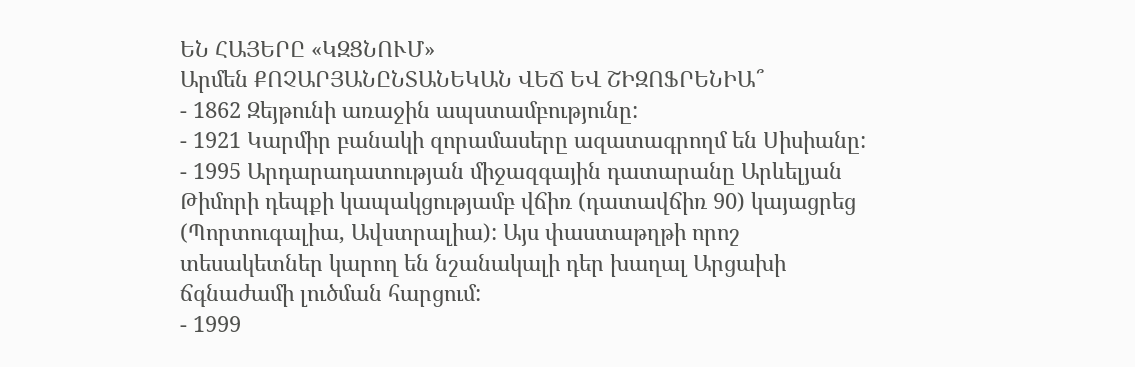ԵՆ ՀԱՅԵՐԸ «ԿԶՑՆՈՒՄ»
Արմեն ՔՈՉԱՐՅԱՆԸՆՏԱՆԵԿԱՆ ՎԵՃ ԵՎ ՇԻԶՈՖՐԵՆԻԱ՞
- 1862 Զեյթունի առաջին ապստամբությունը:
- 1921 Կարմիր բանակի զորամասերը ազատագրողմ են Սիսիանը:
- 1995 Արդարադատության միջազգային դատարանը Արևելյան Թիմորի դեպքի կապակցությամբ վճիռ (դատավճիռ 90) կայացրեց (Պորտուգալիա, Ավստրալիա): Այս փաստաթղթի որոշ տեսակետներ կարող են նշանակալի դեր խաղալ Արցախի ճգնաժամի լուծման հարցում:
- 1999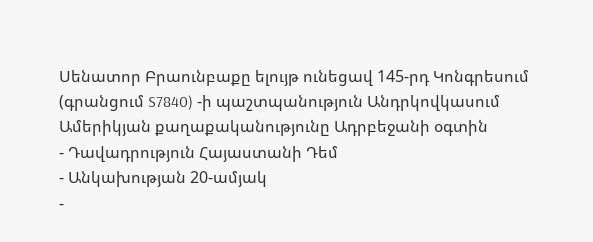Սենատոր Բրաունբաքը ելույթ ունեցավ 145-րդ Կոնգրեսում (գրանցում S7840) -ի պաշտպանություն Անդրկովկասում Ամերիկյան քաղաքականությունը Ադրբեջանի օգտին
- Դավադրություն Հայաստանի Դեմ
- Անկախության 20-ամյակ
-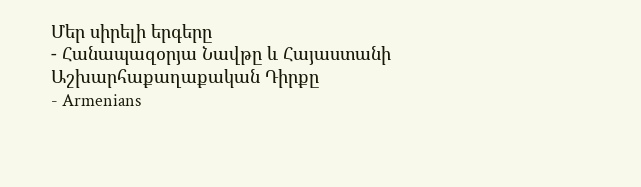Մեր սիրելի երգերը
- Հանապազօրյա Նավթը և Հայաստանի Աշխարհաքաղաքական Դիրքը
- Armenians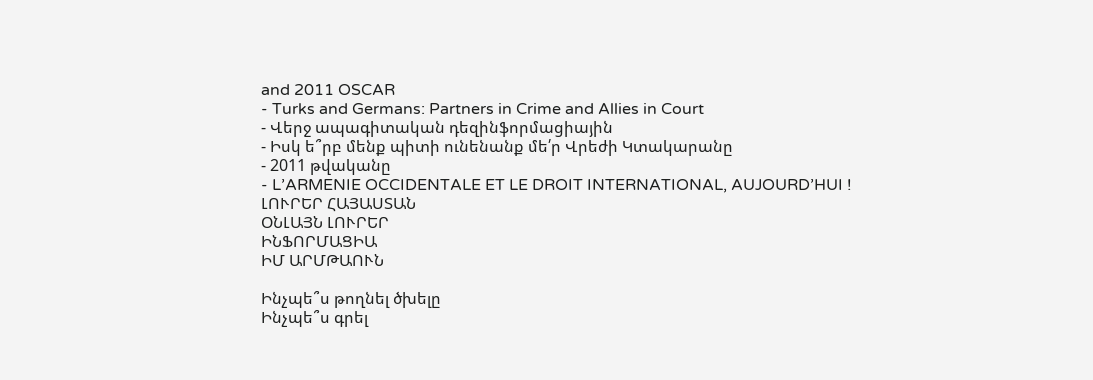and 2011 OSCAR
- Turks and Germans: Partners in Crime and Allies in Court
- Վերջ ապագիտական դեզինֆորմացիային
- Իսկ ե՞րբ մենք պիտի ունենանք մե՛ր Վրեժի Կտակարանը
- 2011 թվականը
- L’ARMENIE OCCIDENTALE ET LE DROIT INTERNATIONAL, AUJOURD’HUI !
ԼՈՒՐԵՐ ՀԱՅԱՍՏԱՆ
ՕՆԼԱՅՆ ԼՈՒՐԵՐ
ԻՆՖՈՐՄԱՑԻԱ
ԻՄ ԱՐՄԹԱՈՒՆ

Ինչպե՞ս թողնել ծխելը
Ինչպե՞ս գրել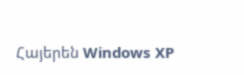Հայերեն Windows XP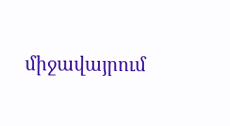միջավայրում